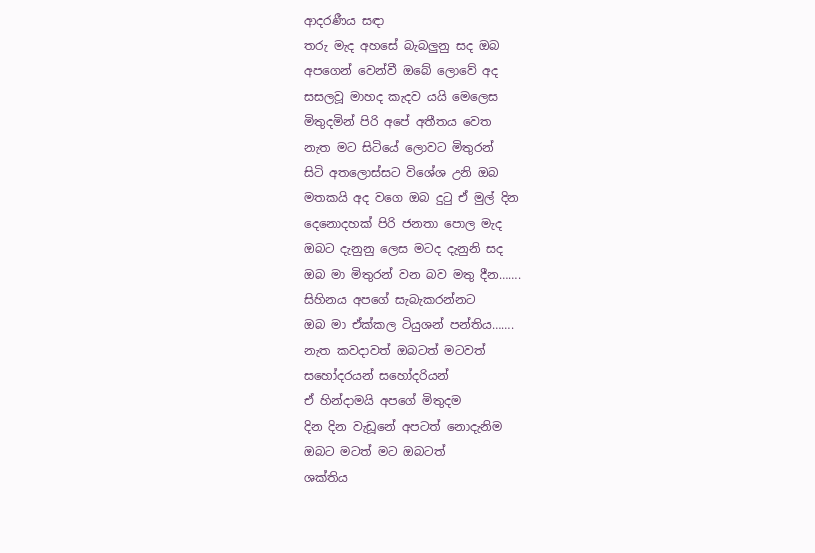ආදරණීය සඳා
තරු මැද අහසේ බැබලුනු සද ඔබ
අපගෙන් වෙන්වී ඔබේ ලොවේ අද
සසලවූ මාහද කැදව යයි මෙලෙස
මිතුදමින් පිරි අපේ අතීතය වෙත
නැත මට සිටියේ ලොවට මිතුරන්
සිටි අතලොස්සට විශේශ උනි ඔබ
මතකයි අද වගෙ ඔබ දුටු ඒ මුල් දින
දෙනොදහක් පිරි ජනතා පොල මැද
ඔබට දැනුනු ලෙස මටද දැනුනි සද
ඔබ මා මිතුරන් වන බව මතු දීන…….
සිහිනය අපගේ සැබැකරන්නට
ඔබ මා ඒක්කල ටියුශන් පන්තිය…….
නැත කවදාවත් ඔබටත් මටවත්
සහෝදරයන් සහෝදරියන්
ඒ හින්දාමයි අපගේ මිතුදම
දින දින වැඩූනේ අපටත් නොදැනිම
ඔබට මටත් මට ඔබටත්
ශක්තිය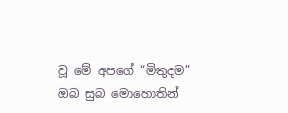වූ මේ අපගේ “මිතුදම”
ඔබ සුබ මොහොතින්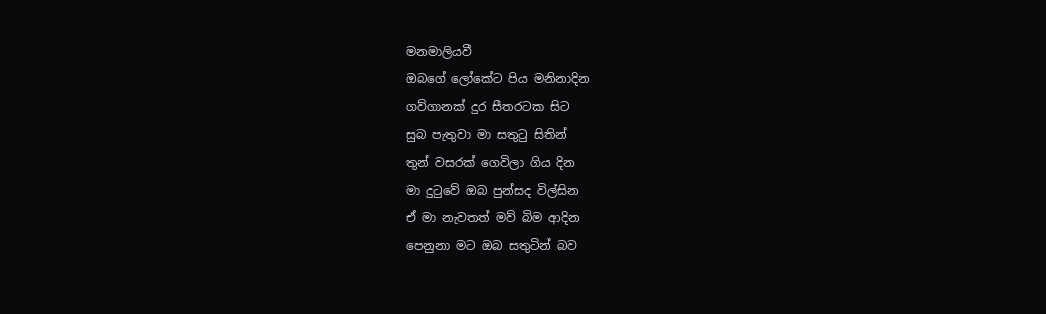මනමාලියවී
ඔබගේ ලෝකේට පිය මනිනාදින
ගව්ගානක් දුර සීතරටක සිට
සුබ පැතුවා මා සතුටු සිතින්
තුන් වසරක් ගෙවිලා ගිය දින
මා දුටුවේ ඔබ පුන්සද විල්සින
ඒ මා නැවතත් මව් බිම ආදින
පෙනුනා මට ඔබ සතුටින් බව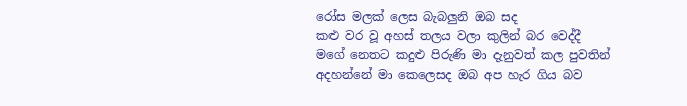රෝස මලක් ලෙස බැබලුනි ඔබ සද
කළු වර වූ අහස් තලය වලා කුලින් බර වෙද්දී
මගේ නෙතට කදුළු පිරුණි මා දැනුවත් කල පුවතින්
අදහන්නේ මා කෙලෙසද ඔබ අප හැර ගිය බව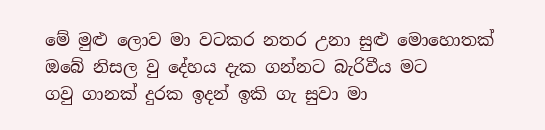මේ මුළු ලොව මා වටකර නතර උනා සුළු මොහොතක්
ඔබේ නිසල වු දේහය දැක ගන්නට බැරිවීය මට
ගවු ගානක් දුරක ඉදන් ඉකි ගැ සුවා මා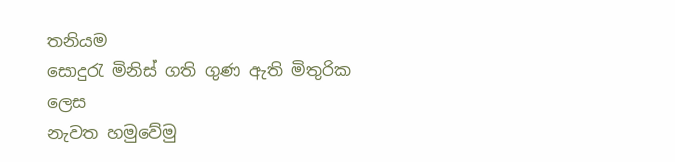තනියම
සොදුරැ මිනිස් ගති ගුණ ඇති මිතුරික ලෙස
නැවත හමුවේමු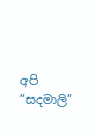අපි “සදමාලි”